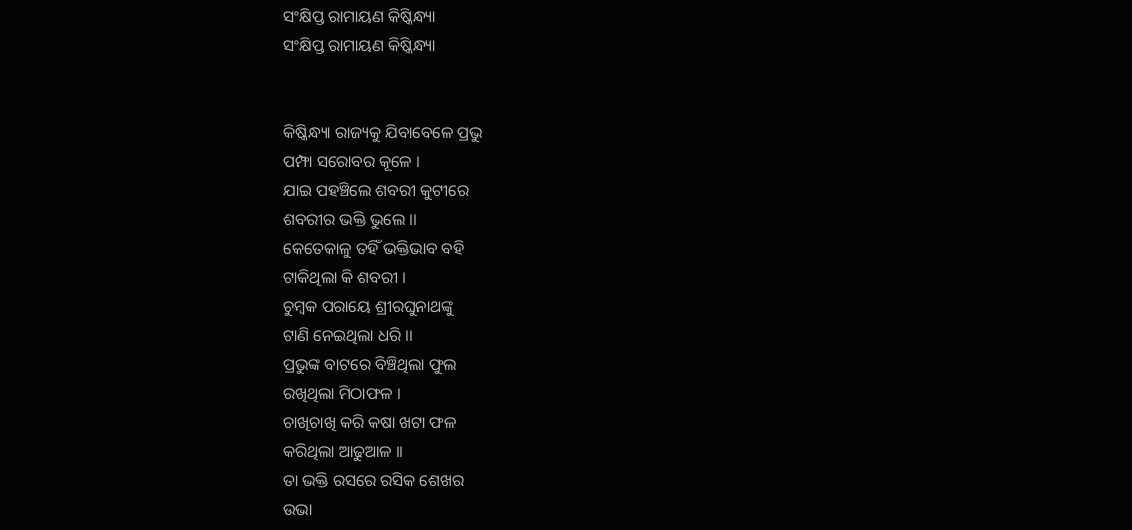ସଂକ୍ଷିପ୍ତ ରାମାୟଣ କିଷ୍କିନ୍ଧ୍ୟା
ସଂକ୍ଷିପ୍ତ ରାମାୟଣ କିଷ୍କିନ୍ଧ୍ୟା


କିଷ୍କିନ୍ଧ୍ୟା ରାଜ୍ୟକୁ ଯିବାବେଳେ ପ୍ରଭୁ
ପମ୍ଫା ସରୋବର କୂଳେ ।
ଯାଇ ପହଞ୍ଚିଲେ ଶବରୀ କୁଟୀରେ
ଶବରୀର ଭକ୍ତି ଭୁଲେ ।।
କେତେକାଳୁ ତହିଁ ଭକ୍ତିଭାବ ବହି
ଟାକିଥିଲା କି ଶବରୀ ।
ଚୁମ୍ବକ ପରାୟେ ଶ୍ରୀରଘୁନାଥଙ୍କୁ
ଟାଣି ନେଇଥିଲା ଧରି ।।
ପ୍ରଭୁଙ୍କ ବାଟରେ ବିଞ୍ଚିଥିଲା ଫୁଲ
ରଖିଥିଲା ମିଠାଫଳ ।
ଚାଖିଚାଖି କରି କଷା ଖଟା ଫଳ
କରିଥିଲା ଆଢୁଆଳ ।।
ତା ଭକ୍ତି ରସରେ ରସିକ ଶେଖର
ଉଭା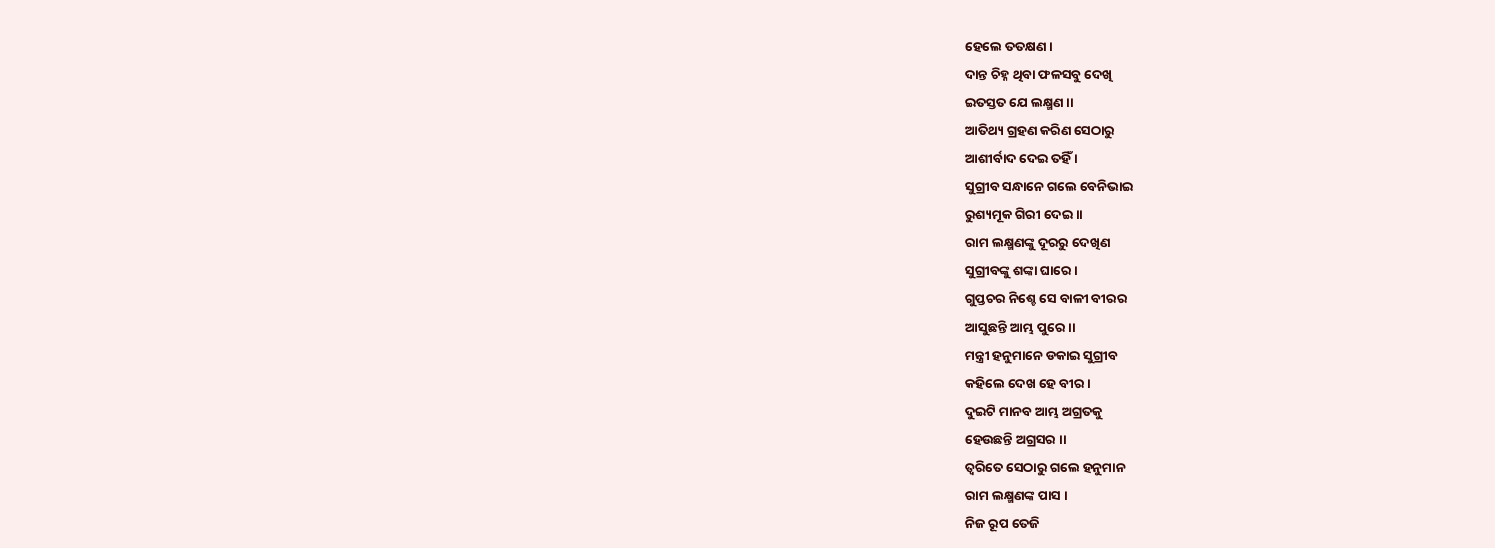ହେଲେ ତତକ୍ଷଣ ।
ଦାନ୍ତ ଚିହ୍ନ ଥିବା ଫଳସବୁ ଦେଖି
ଇତସ୍ତତ ଯେ ଲକ୍ଷ୍ମଣ ।।
ଆତିଥ୍ୟ ଗ୍ରହଣ କରିଣ ସେଠାରୁ
ଆଶୀର୍ବାଦ ଦେଇ ତହିଁ ।
ସୁଗ୍ରୀବ ସନ୍ଧାନେ ଗଲେ ବେନିଭାଇ
ରୁଶ୍ୟମୂକ ଗିରୀ ଦେଇ ।।
ରାମ ଲକ୍ଷ୍ମଣଙ୍କୁ ଦୂରରୁ ଦେଖିଣ
ସୁଗ୍ରୀବଙ୍କୁ ଶଙ୍କା ଘାରେ ।
ଗୁପ୍ତଚର ନିଶ୍ଚେ ସେ ବାଳୀ ବୀରର
ଆସୁଛନ୍ତି ଆମ୍ଭ ପୁରେ ।।
ମନ୍ତ୍ରୀ ହନୁମାନେ ଡକାଇ ସୁଗ୍ରୀବ
କହିଲେ ଦେଖ ହେ ବୀର ।
ଦୁଇଟି ମାନବ ଆମ୍ଭ ଅଗ୍ରତକୁ
ହେଉଛନ୍ତି ଅଗ୍ରସର ।।
ତ୍ୱରିତେ ସେଠାରୁ ଗଲେ ହନୁମାନ
ରାମ ଲକ୍ଷ୍ମଣଙ୍କ ପାସ ।
ନିଜ ରୂପ ତେଜି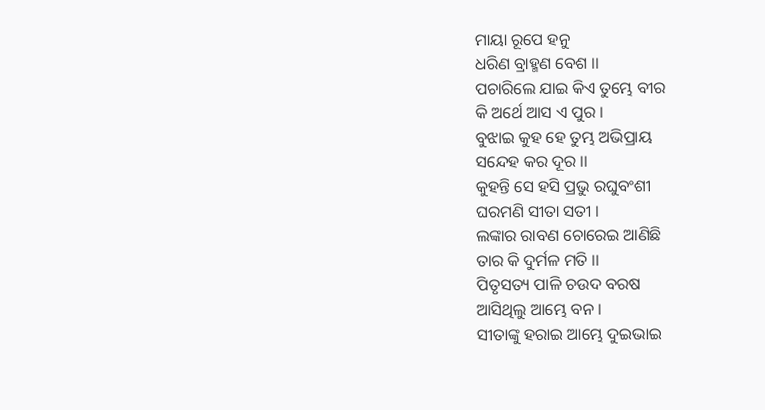ମାୟା ରୂପେ ହନୁ
ଧରିଣ ବ୍ରାହ୍ମଣ ବେଶ ।।
ପଚାରିଲେ ଯାଇ କିଏ ତୁମ୍ଭେ ବୀର
କି ଅର୍ଥେ ଆସ ଏ ପୁର ।
ବୁଝାଇ କୁହ ହେ ତୁମ୍ଭ ଅଭିପ୍ରାୟ
ସନ୍ଦେହ କର ଦୂର ।।
କୁହନ୍ତି ସେ ହସି ପ୍ରଭୁ ରଘୁବଂଶୀ
ଘରମଣି ସୀତା ସତୀ ।
ଲଙ୍କାର ରାବଣ ଚୋରେଇ ଆଣିଛି
ତାର କି ଦୁର୍ମଳ ମତି ।।
ପିତୃସତ୍ୟ ପାଳି ଚଉଦ ବରଷ
ଆସିଥିଲୁ ଆମ୍ଭେ ବନ ।
ସୀତାଙ୍କୁ ହରାଇ ଆମ୍ଭେ ଦୁଇଭାଇ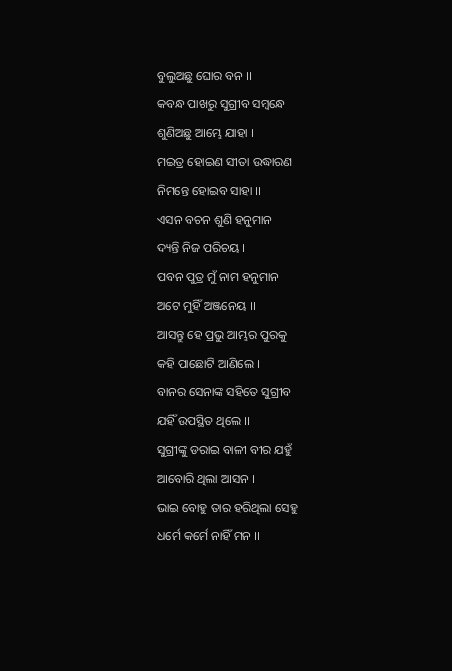ବୁଲୁଅଛୁ ଘୋର ବନ ।।
କବନ୍ଧ ପାଖରୁ ସୁଗ୍ରୀବ ସମ୍ବନ୍ଧେ
ଶୁଣିଅଛୁ ଆମ୍ଭେ ଯାହା ।
ମଇତ୍ର ହୋଇଣ ସୀତା ଉଦ୍ଧାରଣ
ନିମନ୍ତେ ହୋଇବ ସାହା ।।
ଏସନ ବଚନ ଶୁଣି ହନୁମାନ
ଦ୍ୟନ୍ତି ନିଜ ପରିଚୟ ।
ପବନ ପୁତ୍ର ମୁଁ ନାମ ହନୁମାନ
ଅଟେ ମୁହିଁ ଅଞ୍ଜନେୟ ।।
ଆସନ୍ତୁ ହେ ପ୍ରଭୁ ଆମ୍ଭର ପୁରକୁ
କହି ପାଛୋଟି ଆଣିଲେ ।
ବାନର ସେନାଙ୍କ ସହିତେ ସୁଗ୍ରୀବ
ଯହିଁ ଉପସ୍ଥିତ ଥିଲେ ।।
ସୁଗ୍ରୀଙ୍କୁ ଡରାଇ ବାଳୀ ବୀର ଯହୁଁ
ଆବୋରି ଥିଲା ଆସନ ।
ଭାଇ ବୋହୁ ତାର ହରିଥିଲା ସେହୁ
ଧର୍ମେ କର୍ମେ ନାହିଁ ମନ ।।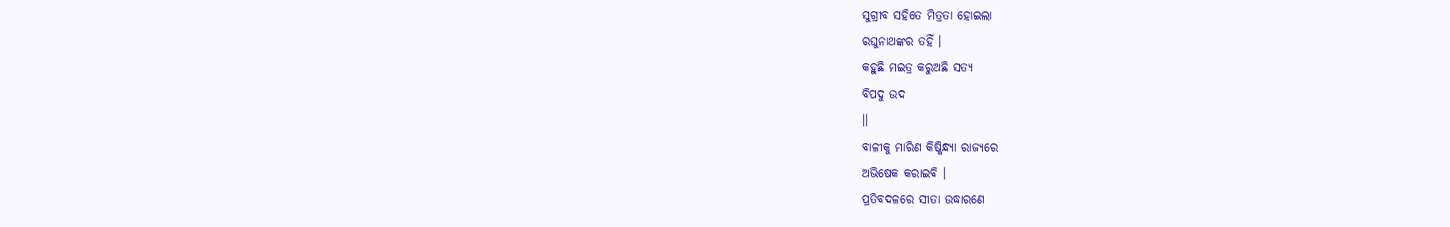ସୁଗ୍ରୀବ ସହିତେ ମିତ୍ରତା ହୋଇଲା
ରଘୁନାଥଙ୍କର ତହିଁ ।
କହୁଛି ମଇତ୍ର କରୁଅଛି ସତ୍ୟ
ବିପଦୁ ଉଦ
।।
ବାଳୀକୁ ମାରିଣ କିଷ୍କିନ୍ଧ୍ୟା ରାଜ୍ୟରେ
ଅଭିଷେକ କରାଇବି ।
ପ୍ରତିବଦଳରେ ସୀତା ଉଦ୍ଧାରଣେ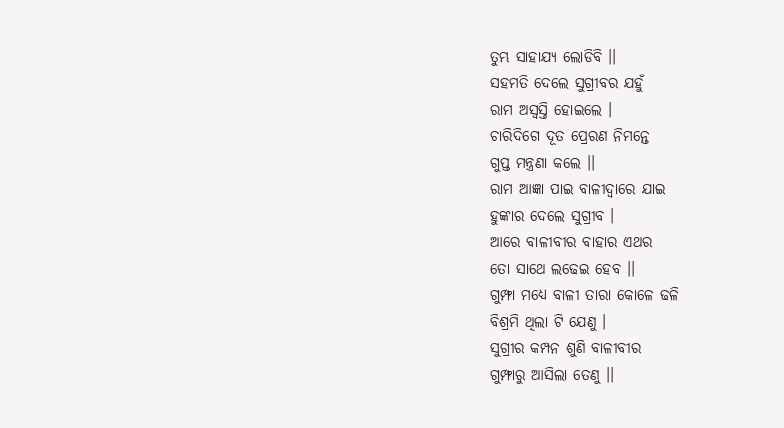ତୁମ୍ଭ ସାହାଯ୍ୟ ଲୋଡିବି ।।
ସହମତି ଦେଲେ ସୁଗ୍ରୀବର ଯହୁଁ
ରାମ ଅସ୍ବସ୍ତି ହୋଇଲେ ।
ଚାରିଦିଗେ ଦୂତ ପ୍ରେରଣ ନିମନ୍ତେ
ଗୁପ୍ତ ମନ୍ତ୍ରଣା କଲେ ।।
ରାମ ଆଜ୍ଞା ପାଇ ବାଳୀଦ୍ୱାରେ ଯାଇ
ହୁଙ୍କାର ଦେଲେ ସୁଗ୍ରୀବ ।
ଆରେ ବାଳୀବୀର ବାହାର ଏଥର
ତୋ ସାଥେ ଲଢେଇ ହେବ ।।
ଗୁମ୍ଫା ମଧ୍ୟେ ବାଳୀ ତାରା କୋଳେ ଢଳି
ବିଶ୍ରମି ଥିଲା ଟି ଯେଣୁ ।
ସୁଗ୍ରୀର କମ୍ପନ ଶୁଣି ବାଳୀବୀର
ଗୁମ୍ଫାରୁ ଆସିଲା ତେଣୁ ।।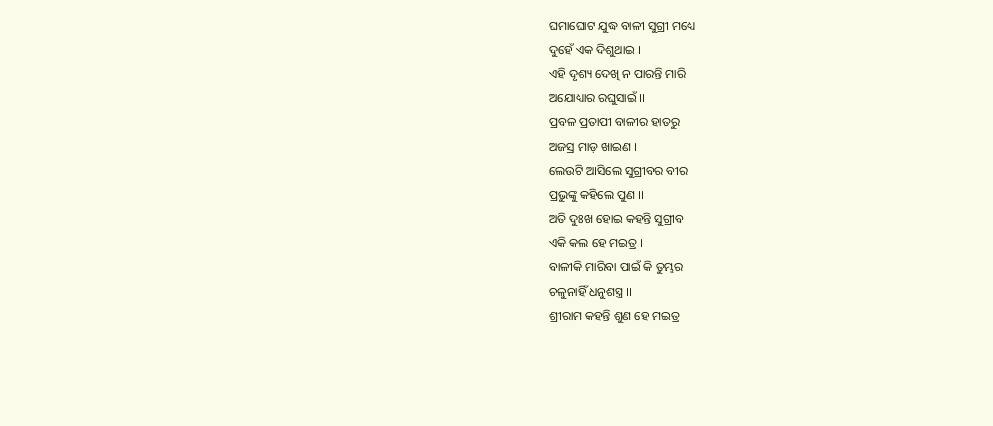ଘମାଘୋଟ ଯୁଦ୍ଧ ବାଳୀ ସୁଗ୍ରୀ ମଧ୍ୟେ
ଦୁହେଁ ଏକ ଦିଶୁଥାଇ ।
ଏହି ଦୃଶ୍ୟ ଦେଖି ନ ପାରନ୍ତି ମାରି
ଅଯୋଧ୍ୟାର ରଘୁସାଇଁ ।।
ପ୍ରବଳ ପ୍ରତାପୀ ବାଳୀର ହାତରୁ
ଅଜସ୍ର ମାଡ଼ ଖାଇଣ ।
ଲେଉଟି ଆସିଲେ ସୁଗ୍ରୀବର ବୀର
ପ୍ରଭୁଙ୍କୁ କହିଲେ ପୁଣ ।।
ଅତି ଦୁଃଖ ହୋଇ କହନ୍ତି ସୁଗ୍ରୀବ
ଏକି କଲ ହେ ମଇତ୍ର ।
ବାଳୀକି ମାରିବା ପାଇଁ କି ତୁମ୍ଭର
ଚଳୁନାହିଁ ଧନୁଶସ୍ତ୍ର ।।
ଶ୍ରୀରାମ କହନ୍ତି ଶୁଣ ହେ ମଇତ୍ର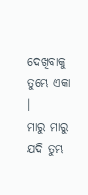ଦେଖିବାକୁ ତୁମ୍ଭେ ଏକା ।
ମାରୁ ମାରୁ ଯଦି ତୁମ୍ଭ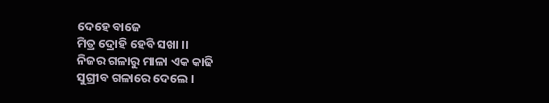ଦେହେ ବାଜେ
ମିତ୍ର ଦ୍ରୋହି ହେବି ସଖା ।।
ନିଜର ଗଳାରୁ ମାଳା ଏକ କାଢି
ସୁଗ୍ରୀବ ଗଳାରେ ଦେଲେ ।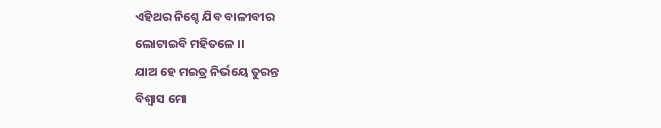ଏହିଥର ନିଶ୍ଚେ ଯିବ ବାଳୀବୀର
ଲୋଟାଇବି ମହିତଳେ ।।
ଯାଅ ହେ ମଇତ୍ର ନିର୍ଭୟେ ତୁରନ୍ତ
ବିଶ୍ୱାସ ମୋ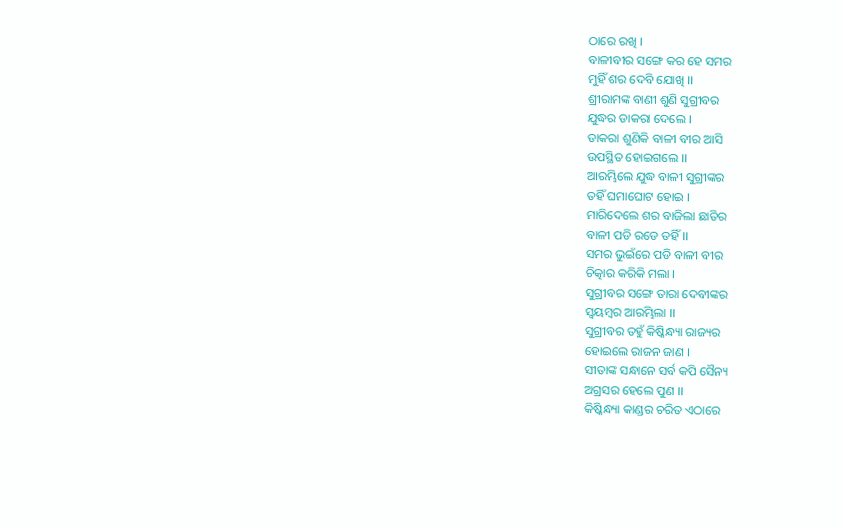ଠାରେ ରଖି ।
ବାଳୀବୀର ସଙ୍ଗେ କର ହେ ସମର
ମୁହିଁ ଶର ଦେବି ଯୋଖି ।।
ଶ୍ରୀରାମଙ୍କ ବାଣୀ ଶୁଣି ସୁଗ୍ରୀବର
ଯୁଦ୍ଧର ଡାକରା ଦେଲେ ।
ଡାକରା ଶୁଣିକି ବାଳୀ ବୀର ଆସି
ଉପସ୍ଥିତ ହୋଇଗଲେ ।।
ଆରମ୍ଭିଲେ ଯୁଦ୍ଧ ବାଳୀ ସୁଗ୍ରୀଙ୍କର
ତହିଁ ଘମାଘୋଟ ହୋଇ ।
ମାରିଦେଲେ ଶର ବାଜିଲା ଛାତିର
ବାଳୀ ପଡି ରଡେ ତହିଁ ।।
ସମର ଭୁଇଁରେ ପଡି ବାଳୀ ବୀର
ଚିତ୍କାର କରିକି ମଲା ।
ସୁଗ୍ରୀବର ସଙ୍ଗେ ତାରା ଦେବୀଙ୍କର
ସ୍ଵୟମ୍ବର ଆରମ୍ଭିଲା ।।
ସୁଗ୍ରୀବର ତହୁଁ କିଷ୍କିନ୍ଧ୍ୟା ରାଜ୍ୟର
ହୋଇଲେ ରାଜନ ଜାଣ ।
ସୀତାଙ୍କ ସନ୍ଧାନେ ସର୍ବ କପି ସୈନ୍ୟ
ଅଗ୍ରସର ହେଲେ ପୁଣ ।।
କିଷ୍କିନ୍ଧ୍ୟା କାଣ୍ଡର ଚରିତ ଏଠାରେ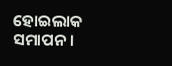ହୋଇଲାକ ସମାପନ ।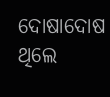ଦୋଷାଦୋଷ ଥିଲେ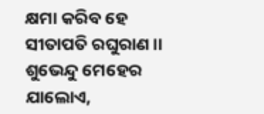କ୍ଷମା କରିବ ହେ
ସୀତାପତି ରଘୁରାଣ ।।
ଶୁଭେନ୍ଦୁ ମେହେର
ଯାଲୋଏ,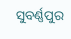ସୁବର୍ଣ୍ଣପୁର